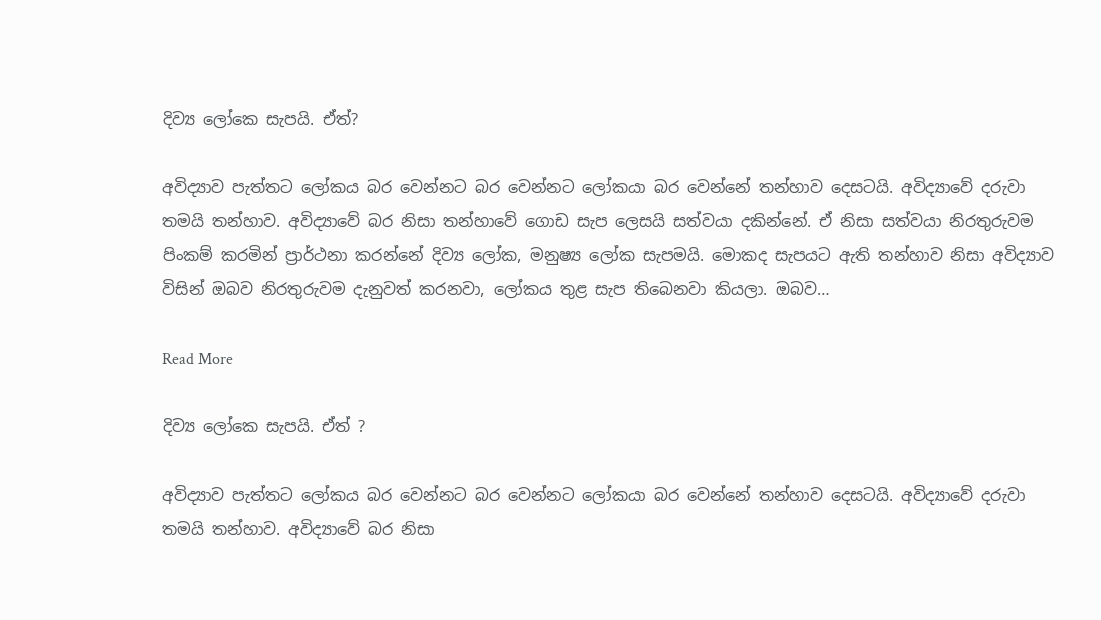දිව්‍ය ලෝකෙ සැපයි. ඒත්?

අවිද්‍යාව පැත්තට ලෝකය බර වෙන්නට බර වෙන්නට ලෝකයා බර වෙන්නේ තන්හාව දෙසටයි. අවිද්‍යාවේ දරුවා තමයි තන්හාව. අවිද්‍යාවේ බර නිසා තන්හාවේ ගොඩ සැප ලෙසයි සත්වයා දකින්නේ. ඒ නිසා සත්වයා නිරතුරුවම පිංකම් කරමින් ප්‍රාර්ථනා කරන්නේ දිව්‍ය ලෝක, මනුෂ්‍ය ලෝක සැපමයි. මොකද සැපයට ඇති තන්හාව නිසා අවිද්‍යාව විසින් ඔබව නිරතුරුවම දැනුවත් කරනවා, ලෝකය තුළ සැප තිබෙනවා කියලා. ඔබව…

Read More

දිව්‍ය ලෝකෙ සැපයි. ඒත් ?

අවිද්‍යාව පැත්තට ලෝකය බර වෙන්නට බර වෙන්නට ලෝකයා බර වෙන්නේ තන්හාව දෙසටයි. අවිද්‍යාවේ දරුවා තමයි තන්හාව. අවිද්‍යාවේ බර නිසා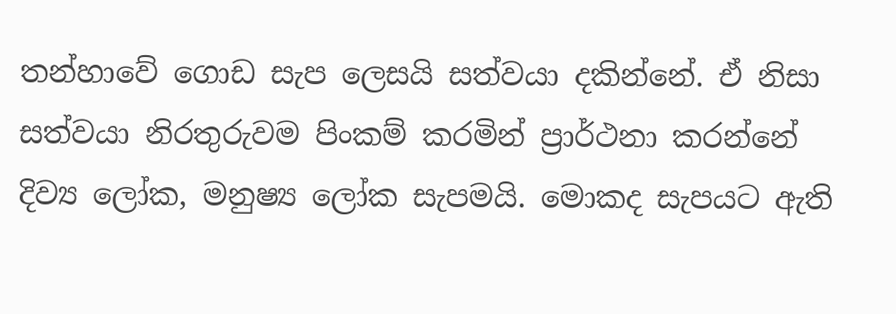තන්හාවේ ගොඩ සැප ලෙසයි සත්වයා දකින්නේ. ඒ නිසා සත්වයා නිරතුරුවම පිංකම් කරමින් ප්‍රාර්ථනා කරන්නේ දිව්‍ය ලෝක, මනුෂ්‍ය ලෝක සැපමයි. මොකද සැපයට ඇති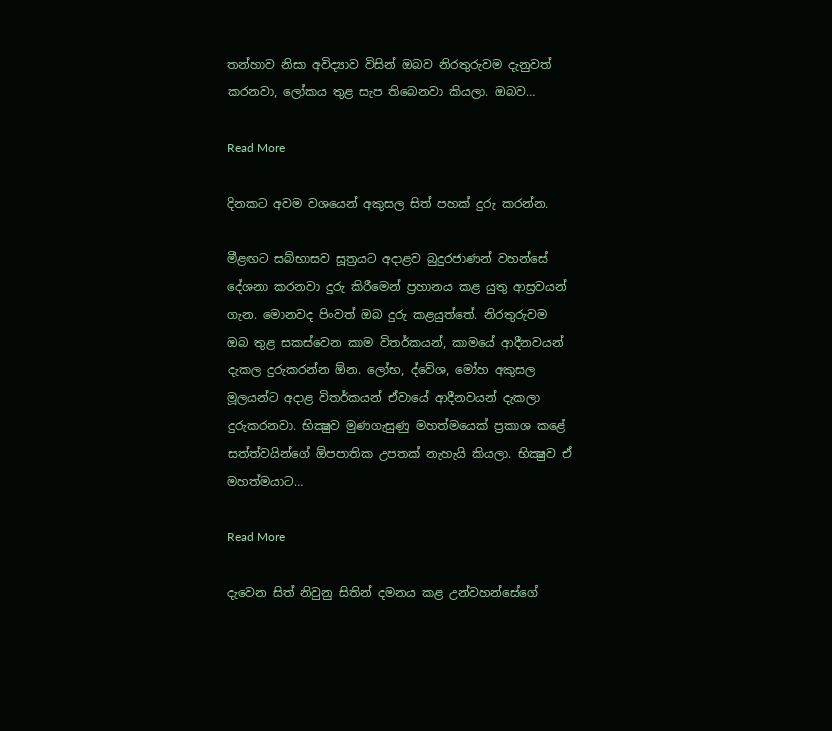තන්හාව නිසා අවිද්‍යාව විසින් ඔබව නිරතුරුවම දැනුවත් කරනවා, ලෝකය තුළ සැප තිබෙනවා කියලා. ඔබව…

Read More

දිනකට අවම වශයෙන් අකුසල සිත් පහක් දුරු කරන්න.

මීළඟට සබ්භාසව සූත්‍රයට අදාළව බුදුරජාණන් වහන්සේ දේශනා කරනවා දුරු කිරීමෙන් ප්‍රහානය කළ යුතු ආස්‍රවයන් ගැන. මොනවද පිංවත් ඔබ දුරු කළයුත්තේ. නිරතුරුවම ඔබ තුළ සකස්‌වෙන කාම විතර්කයන්, කාමයේ ආදීනවයන් දැකල දුරුකරන්න ඕන. ලෝභ, ද්වේශ, මෝහ අකුසල මූලයන්ට අදාළ විතර්කයන් ඒවායේ ආදීනවයන් දැකලා දුරුකරනවා. භික්‍ෂුව මුණගැසුණු මහත්මයෙක්‌ ප්‍රකාශ කළේ සත්ත්වයින්ගේ ඕපපාතික උපතක්‌ නැහැයි කියලා. භික්‍ෂුව ඒ මහත්මයාට…

Read More

දැවෙන සිත් නිවුනු සිතින් දමනය කළ උන්වහන්සේගේ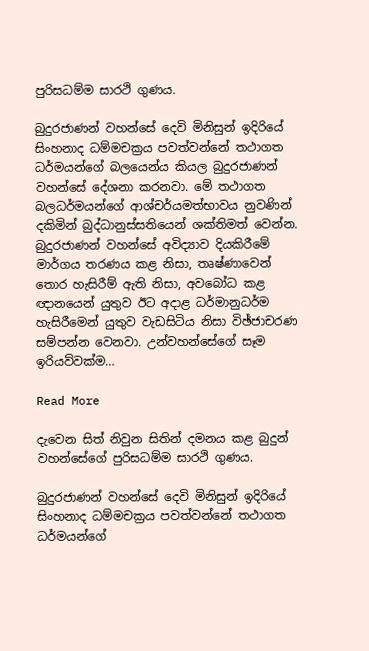පුරිසධම්ම සාරථි ගුණය.

බුදුරජාණන් වහන්සේ දෙවි මිනිසුන් ඉදිරියේ සිංහනාද ධම්මචක්‍රය පවත්වන්නේ තථාගත ධර්මයන්ගේ බලයෙන්ය කියල බුදුරජාණන් වහන්සේ දේශනා කරනවා. මේ තථාගත බලධර්මයන්ගේ ආශ්චර්යමත්භාවය නුවණින් දකිමින් බුද්ධානුස්‌සතියෙන් ශක්‌තිමත් වෙන්න. බුදුරජාණන් වහන්සේ අවිද්‍යාව දියකිරීමේ මාර්ගය තරණය කළ නිසා, තෘෂ්ණාවෙන් තොර හැසිරීම් ඇති නිසා, අවබෝධ කළ ඥානයෙන් යුතුව ඊට අදාළ ධර්මානුධර්ම හැසිරීමෙන් යුතුව වැඩසිටිය නිසා විඡ්ජාචරණ සම්පන්න වෙනවා. උන්වහන්සේගේ සෑම ඉරියව්වක්‌ම…

Read More

දැවෙන සිත් නිවුන සිතින් දමනය කළ බුදුන් වහන්සේගේ පුරිසධම්ම සාරථි ගුණය.

බුදුරජාණන් වහන්සේ දෙවි මිනිසුන් ඉදිරියේ සිංහනාද ධම්මචක්‍රය පවත්වන්නේ තථාගත ධර්මයන්ගේ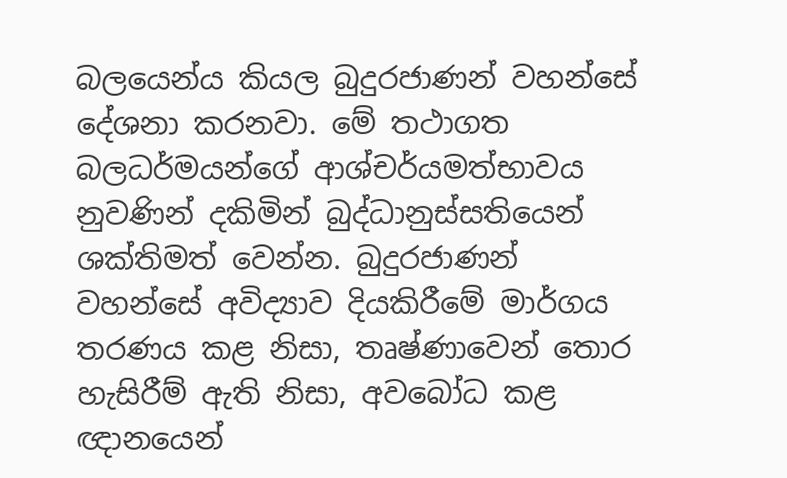බලයෙන්ය කියල බුදුරජාණන් වහන්සේ දේශනා කරනවා. මේ තථාගත බලධර්මයන්ගේ ආශ්චර්යමත්භාවය නුවණින් දකිමින් බුද්ධානුස්‌සතියෙන් ශක්‌තිමත් වෙන්න. බුදුරජාණන් වහන්සේ අවිද්‍යාව දියකිරීමේ මාර්ගය තරණය කළ නිසා, තෘෂ්ණාවෙන් තොර හැසිරීම් ඇති නිසා, අවබෝධ කළ ඥානයෙන්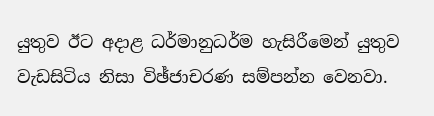යුතුව ඊට අදාළ ධර්මානුධර්ම හැසිරීමෙන් යුතුව වැඩසිටිය නිසා විඡ්ජාචරණ සම්පන්න වෙනවා.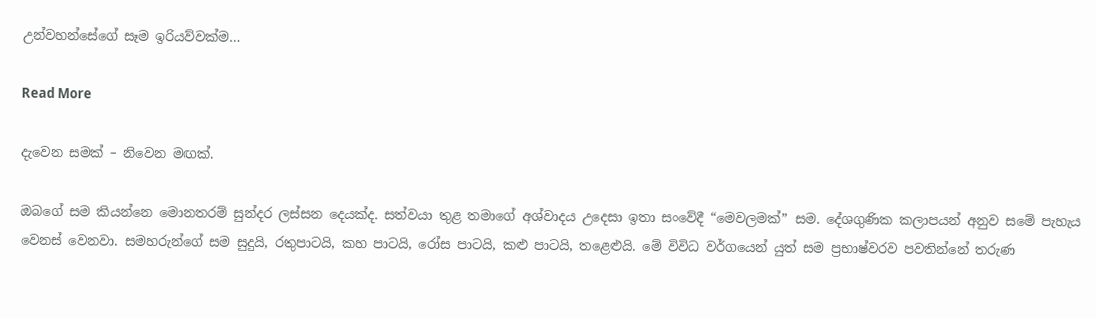උන්වහන්සේගේ සෑම ඉරියව්වක්‌ම…

Read More

දැවෙන සමක් – නිවෙන මඟක්.

ඔබගේ සම කියන්නෙ මොනතරම් සුන්දර ලස්‌සන දෙයක්‌ද. සත්වයා තුළ තමාගේ අශ්වාදය උදෙසා ඉතා සංවේදී “මෙවලමක්‌” සම. දේශගුණික කලාපයන් අනුව සමේ පැහැය වෙනස්‌ වෙනවා. සමහරුන්ගේ සම සුදුයි, රතුපාටයි, කහ පාටයි, රෝස පාටයි, කළු පාටයි, තළෙළුයි. මේ විවිධ වර්ගයෙන් යුත් සම ප්‍රභාෂ්වරව පවතින්නේ තරුණ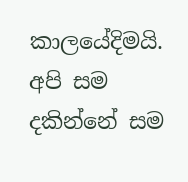කාලයේදිමයි. අපි සම දකින්නේ සම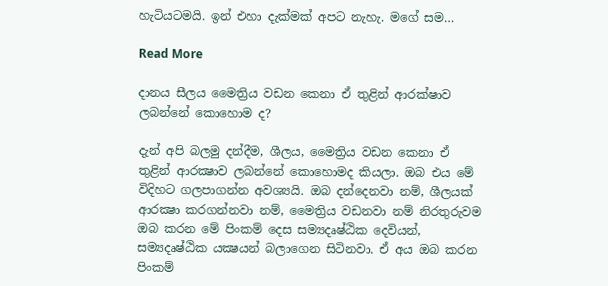හැටියටමයි. ඉන් එහා දැක්‌මක්‌ අපට නැහැ. මගේ සම…

Read More

දානය සීලය මෛත්‍රිය වඩන කෙනා ඒ තුළින් ආරක්ෂාව ලබන්නේ කොහොම ද?

දැන් අපි බලමු දන්දීම, ශීලය, මෛත්‍රිය වඩන කෙනා ඒ තුළින් ආරක්‍ෂාව ලබන්නේ කොහොමද කියලා. ඔබ එය මේ විදිහට ගලපාගන්න අවශ්‍යයි. ඔබ දන්දෙනවා නම්, ශීලයක්‌ ආරක්‍ෂා කරගන්නවා නම්, මෛත්‍රිය වඩනවා නම් නිරතුරුවම ඔබ කරන මේ පිංකම් දෙස සම්‍යදෘෂ්ඨික දෙවියන්, සම්‍යදෘෂ්ඨික යක්‍ෂයන් බලාගෙන සිටිනවා. ඒ අය ඔබ කරන පිංකම්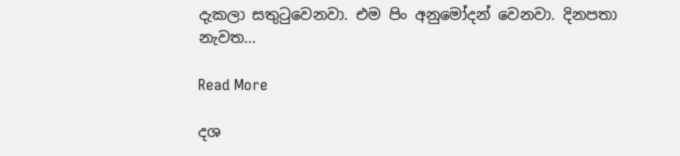දැකලා සතුටුවෙනවා. එම පිං අනුමෝදන් වෙනවා. දිනපතා නැවත…

Read More

දශ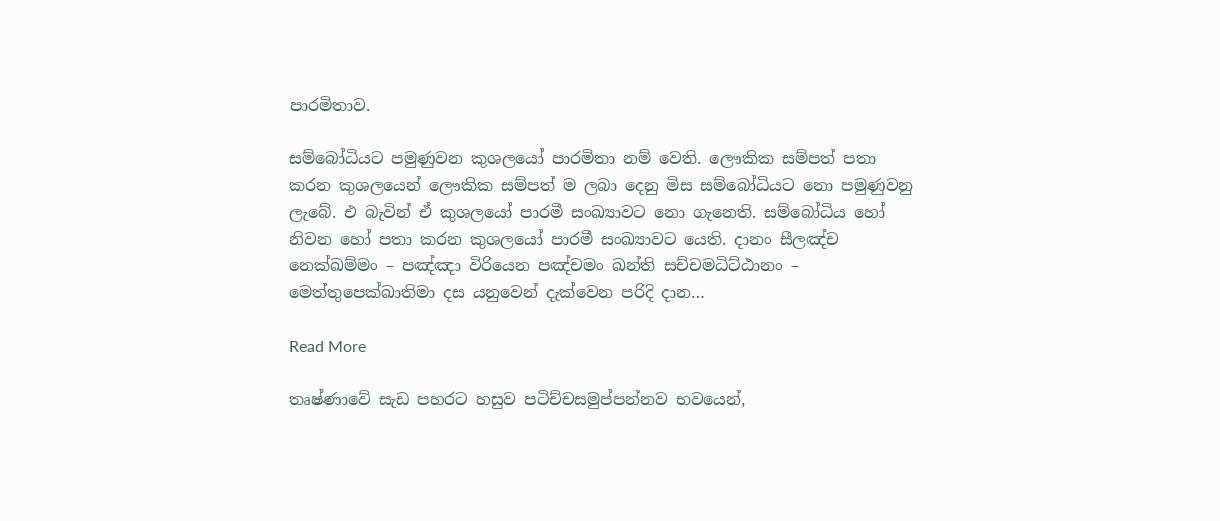පාරමිතාව.

සම්බෝධියට පමුණුවන කුශලයෝ පාරමිතා නම් වෙති. ලෞකික සම්පත් පතා කරන කුශලයෙන් ලෞකික සම්පත් ම ලබා දෙනු මිස සම්බෝධියට නො පමුණුවනු ලැබේ. එ බැවින් ඒ කුශලයෝ පාරමී සංඛ්‍යාවට නො ගැනෙති. සම්බෝධිය හෝ නිවන හෝ පතා කරන කුශලයෝ පාරමී සංඛ්‍යාවට යෙති. දානං සීලඤ්ච නෙක්ඛම්මං – පඤ්ඤා විරියෙන පඤ්චමං ඛන්ති සච්චමධිට්ඨානං – මෙත්තුපෙක්ඛාතිමා දස යනුවෙන් දැක්වෙන පරිදි දාන…

Read More

තෘෂ්ණාවේ සැඩ පහරට හසුව පටිච්චසමුප්පන්නව භවයෙන්,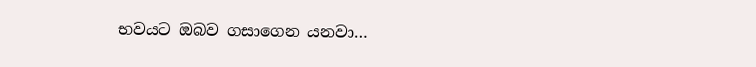භවයට ඔබව ගසාගෙන යනවා…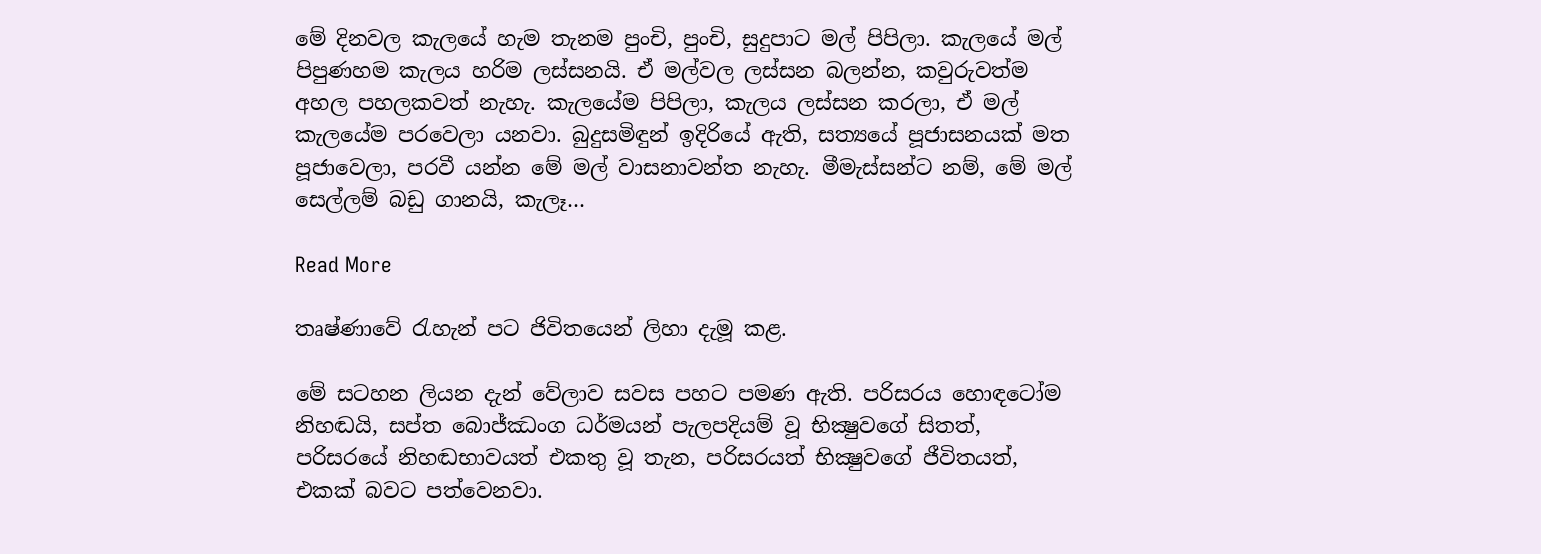මේ දිනවල කැලයේ හැම තැනම පුංචි, පුංචි, සුදුපාට මල් පිපිලා. කැලයේ මල් පිපුණහම කැලය හරිම ලස්සනයි. ඒ මල්වල ලස්සන බලන්න, කවුරුවත්ම අහල පහලකවත් නැහැ. කැලයේම පිපිලා, කැලය ලස්සන කරලා, ඒ මල් කැලයේම පරවෙලා යනවා. බුදුසමිඳුන් ඉදිරියේ ඇති, සත්‍යයේ පූජාසනයක් මත පූජාවෙලා, පරවී යන්න මේ මල් වාසනාවන්ත නැහැ. මීමැස්සන්ට නම්, මේ මල් සෙල්ලම් බඩු ගානයි, කැලෑ…

Read More

තෘෂ්ණාවේ රැහැන් පට ජිවිතයෙන් ලිහා දැමූ කළ.

මේ සටහන ලියන දැන් වේලාව සවස පහට පමණ ඇති. පරිසරය හොඳටෝම නිහඬයි, සප්ත බොජ්ඣංග ධර්මයන් පැලපදියම් වූ භික්‍ෂුවගේ සිතත්, පරිසරයේ නිහඬභාවයත් එකතු වූ තැන, පරිසරයත් භික්‍ෂුවගේ ජීවිතයත්, එකක් බවට පත්වෙනවා.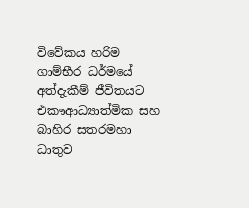විවේකය හරිම ගාම්භීර ධර්මයේ අත්දැකීම් ජීවිතයට එකෟආධ්‍යාත්මික සහ බාහිර සතරමහා ධාතුව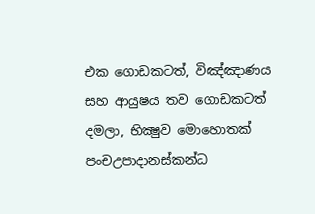එක ගොඩකටත්, විඤ්ඤාණය සහ ආයුෂය තව ගොඩකටත් දමලා, භික්‍ෂුව මොහොතක් පංචඋපාදානස්කන්ධ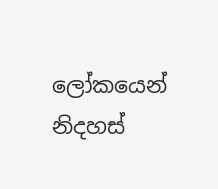ලෝකයෙන් නිදහස්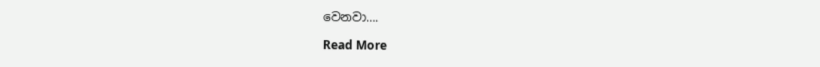වෙනවා….

Read More